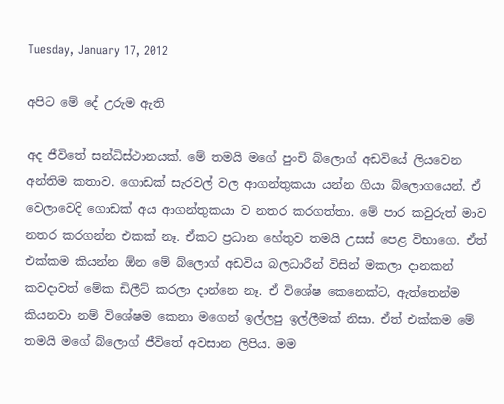Tuesday, January 17, 2012

අපිට මේ දේ උරුම ඇති

අද ජීවිතේ සන්ධිස්ථානයක්. මේ තමයි මගේ පුංචි බ්ලොග් අඩවියේ ලියවෙන අන්තිම කතාව. ගොඩක් සැරවල් වල ආගන්තුකයා යන්න ගියා බ්ලොගයෙන්. ඒ වෙලාවෙදි ගොඩක් අය ආගන්තුකයා ව නතර කරගත්තා. මේ පාර කවුරුත් මාව නතර කරගන්න එකක් නෑ. ඒකට ප්‍රධාන හේතුව තමයි උසස් පෙළ විභාගෙ. ඒත් එක්කම කියන්න ඕන මේ බ්ලොග් අඩවිය බලධාරීන් විසින් මකලා දානකන් කවදාවත් මේක ඩිලීට් කරලා දාන්නෙ නෑ. ඒ විශේෂ කෙනෙක්ට, ඇත්තෙන්ම කියනවා නම් විශේෂම කෙනා මගෙන් ඉල්ලපු ඉල්ලීමක් නිසා. ඒත් එක්කම මේ තමයි මගේ බ්ලොග් ජීවිතේ අවසාන ලිපිය. මම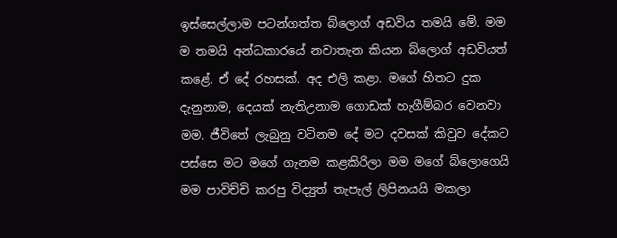ඉස්සෙල්ලාම පටන්ගත්ත බ්ලොග් අඩවිය තමයි මේ. මම ම තමයි අන්ධකාරයේ නවාතැන කියන බ්ලොග් අඩවියත් කළේ. ඒ දේ රහසක්. අද එලි කළා. මගේ හිතට දුක දැනුනාම, දෙයක් නැතිඋනාම ගොඩක් හැගීම්බර වෙනවා මම. ජීවිතේ ලැබුනු වටිනම දේ මට දවසක් කිවුව දේකට පස්සෙ මට මගේ ගැනම කළකිරිලා මම මගේ බ්ලොගෙයි මම පාවිච්චි කරපු විද්‍යුත් තැපැල් ලිපිනයයි මකලා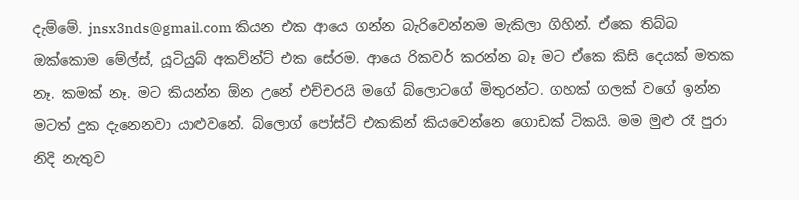දැම්මේ. jnsx3nds@gmail.com කියන එක ආයෙ ගන්න බැරිවෙන්නම මැකිලා ගිහින්. ඒකෙ තිබ්බ ඔක්කොම මේල්ස්, යූටියුබ් අකව්න්ට් එක සේරම. ආයෙ රිකවර් කරන්න බෑ මට ඒකෙ කිසි දෙයක් මතක නෑ. කමක් නෑ. මට කියන්න ඕන උනේ එච්චරයි මගේ බ්ලොටගේ මිතුරන්ට. ගහක් ගලක් වගේ ඉන්න මටත් දුක දැනෙනවා යාළුවනේ. බ්ලොග් පෝස්ට් එකකින් කියවෙන්නෙ ගොඩක් ටිකයි. මම මුළු රෑ පුරා නිදි නැතුව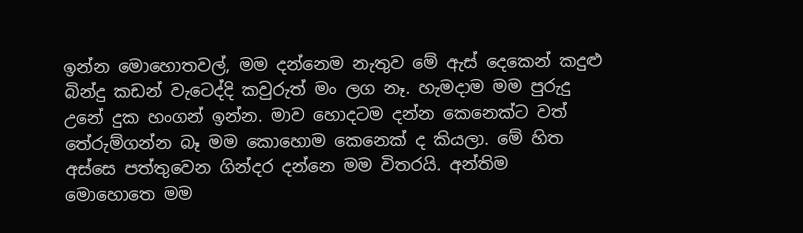ඉන්න මොහොතවල්, මම දන්නෙම නැතුව මේ ඇස් දෙකෙන් කදුළු බින්දු කඩන් වැටෙද්දි කවුරුත් මං ලග නෑ. හැමදාම මම පුරුදු උනේ දුක හංගන් ඉන්න. මාව හොදටම දන්න කෙනෙක්ට වත් තේරුම්ගන්න බෑ මම කොහොම කෙනෙක් ද කියලා. මේ හිත අස්සෙ පත්තුවෙන ගින්දර දන්නෙ මම විතරයි. අන්තිම මොහොතෙ මම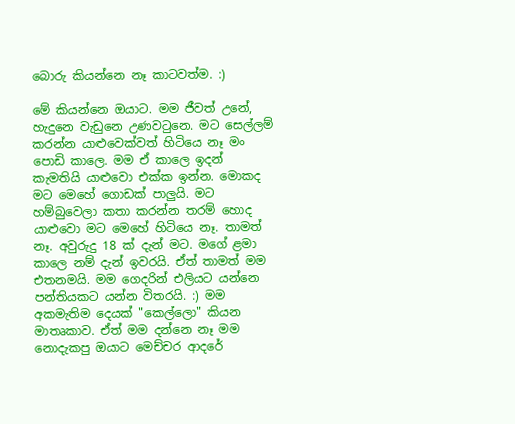බොරු කියන්නෙ නෑ කාටවත්ම. :)

මේ කියන්නෙ ඔයාට. මම ජීවත් උනේ, හැදුනෙ වැඩුනෙ උණවටුනෙ. මට සෙල්ලම් කරන්න යාළුවෙක්වත් හිටියෙ නෑ මං පොඩි කාලෙ. මම ඒ කාලෙ ඉදන් කැමතියි යාළුවො එක්ක ඉන්න. මොකද මට මෙහේ ගොඩක් පාලුයි. මට හම්බුවෙලා කතා කරන්න තරම් හොද යාළුවො මට මෙහේ හිටියෙ නෑ. තාමත් නෑ. අවුරුදු 18 ක් දැන් මට. මගේ ළමා කාලෙ නම් දැන් ඉවරයි. ඒත් තාමත් මම එතනමයි. මම ගෙදරින් එලියට යන්නෙ පන්තියකට යන්න විතරයි. :) මම අකමැතිම දෙයක් "කෙල්ලො" කියන මාතෘකාව. ඒත් මම දන්නෙ නෑ මම නොදැකපු ඔයාට මෙච්චර ආදරේ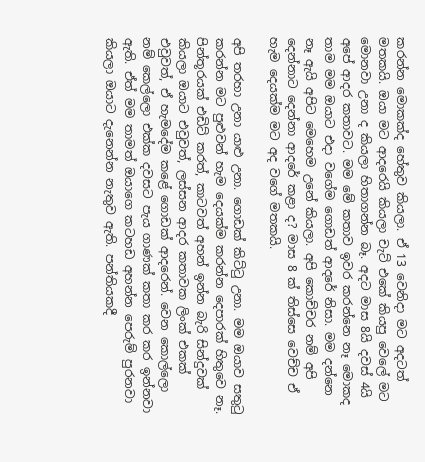කරන්න මොකක්ද හේතුව කියලා. ඒ 13 වෙනිදා මට අදටත් මතකයි. ඔයා මට ආදරෙයි කියලා චැට් එකේ කියපු වෙලේ මට මොනවා උනා ද කියලා හිතාගන්න බෑ. අදට මාස 8යි දවස් 4යි අපේ ආදර කතාවට. මම මේ කතාව ඉවර කරන්නෙ නෑ මොකද තාම මම ඔයාට එදා වගේම ගොඩත් ආදරේ නිසා. මම දන්නෙ නෑ ඇයි අපිට මෙහෙම උනේ කියලා. අපි කොච්චර නම් අපි දෙන්නාට දෙන්නා ආදරේ කළා ද? මාස 8 ක් තිස්සෙ වෙච්ච ඒ හැම දෙයක්ම මට අද වගේ මතකයි.

අපි තරහා උනා යාළු උනා. ගොඩක් කිට්ටු උනා. මම ඔයාව සතුටු කරන්න මට පුළුවන් හැම දෙයක්ම කරන්න දෙපාරක් හිතුවෙ නෑ. පින්තූරයක් එඩිට් කරත්, කාටවත් අහන් ඉන්න බැරි සින්දුවක් කියලා ඔයාට එවුවත්, ලස්සන ආදර කතාවක ලිංක් එකක් එවුවත්, ඒ හැමදේම කළේ ගොඩක් ආදරෙන්. වෙන කොල්ලො නම් කෙල්ලො එක්ක දවසට පැය ගාණක් කතා කර කර ඉන්නවා ඇති. ඒත් මම තාමත් ඔයාගෙ කටහඩ අහන්න පෙරුම් පුරනවා කියලා ඔයාට දැනෙන්න නැතුව ඇති. පන්තියකදී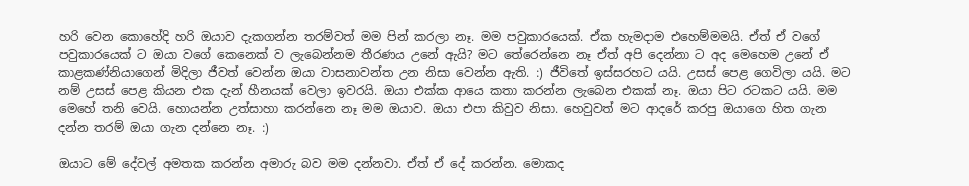හරි වෙන කොහේදි හරි ඔයාව දැකගන්න තරම්වත් මම පින් කරලා නෑ. මම පවුකාරයෙක්. ඒක හැමදාම එහෙම්මමයි. ඒත් ඒ වගේ පවුකාරයෙක් ට ඔයා වගේ කෙනෙක් ව ලැබෙන්නම තීරණය උනේ ඇයි? මට තේරෙන්නෙ නෑ ඒත් අපි දෙන්නා ට අද මෙහෙම උනේ ඒ කාළකණ්නියාගෙන් මිදිලා ජීවත් වෙන්න ඔයා වාසනාවන්ත උන නිසා වෙන්න ඇති. :) ජීවිතේ ඉස්සරහට යයි. උසස් පෙළ ගෙවිලා යයි. මට නම් උසස් පෙළ කියන එක දැන් හීනයක් වෙලා ඉවරයි. ඔයා එක්ක ආයෙ කතා කරන්න ලැබෙන එකක් නෑ. ඔයා පිට රටකට යයි. මම මෙහේ තනි වෙයි. හොයන්න උත්සාහා කරන්නෙ නෑ මම ඔයාව. ඔයා එපා කිවුව නිසා. හෙවුවත් මට ආදරේ කරපු ඔයාගෙ හිත ගැන දන්න තරම් ඔයා ගැන දන්නෙ නෑ. :)

ඔයාට මේ දේවල් අමතක කරන්න අමාරු බව මම දන්නවා. ඒත් ඒ දේ කරන්න. මොකද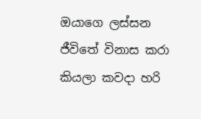ඔයාගෙ ලස්සන ජීවිතේ විනාස කරා කියලා කවදා හරි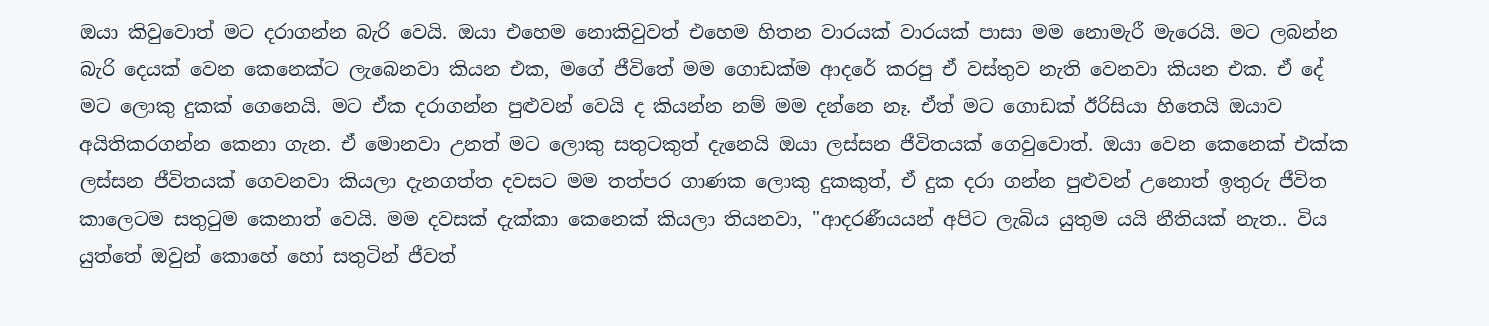ඔයා කිවුවොත් මට දරාගන්න බැරි වෙයි. ඔයා එහෙම නොකිවුවත් එහෙම හිතන වාරයක් වාරයක් පාසා මම නොමැරී මැරෙයි. මට ලබන්න බැරි දෙයක් වෙන කෙනෙක්ට ලැබෙනවා කියන එක, මගේ ජීවිතේ මම ගොඩක්ම ආදරේ කරපු ඒ වස්තුව නැති වෙනවා කියන එක. ඒ දේ මට ලොකු දුකක් ගෙනෙයි. මට ඒක දරාගන්න පුළුවන් වෙයි ද කියන්න නම් මම දන්නෙ නෑ. ඒත් මට ගොඩක් ඊරිසියා හිතෙයි ඔයාව අයිතිකරගන්න කෙනා ගැන. ඒ මොනවා උනත් මට ලොකු සතුටකුත් දැනෙයි ඔයා ලස්සන ජීවිතයක් ගෙවුවොත්. ඔයා වෙන කෙනෙක් එක්ක ලස්සන ජීවිතයක් ගෙවනවා කියලා දැනගත්ත දවසට මම තත්පර ගාණක ලොකු දුකකුත්, ඒ දුක දරා ගන්න පුළුවන් උනොත් ඉතුරු ජීවිත කාලෙටම සතුටුම කෙනාත් වෙයි. මම දවසක් දැක්කා කෙනෙක් කියලා තියනවා, "ආදරණීයයන් අපිට ලැබිය යුතුම යයි නීතියක් නැත.. විය යුත්තේ ඔවුන් කොහේ හෝ සතුටින් ජීවත්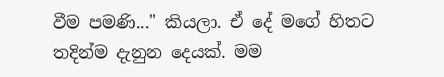වීම පමණි..." කියලා‍. ඒ දේ මගේ හිතට තදින්ම දැනුන දෙයක්. මම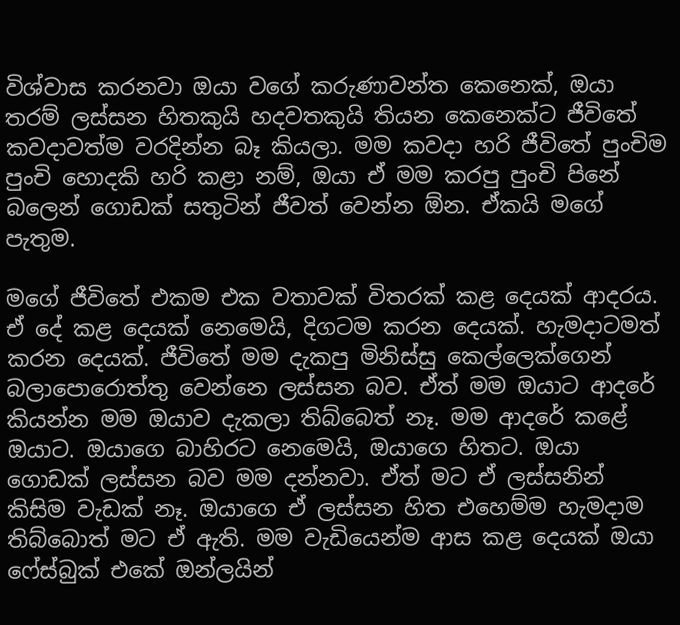විශ්වාස කරනවා ඔයා වගේ කරුණාවන්ත කෙනෙක්, ඔයා තරම් ලස්සන හිතකුයි හදවතකුයි තියන කෙනෙක්ට ජීවිතේ කවදාවත්ම වරදින්න බෑ කියලා. මම කවදා හරි ජීවිතේ පුංචිම පුංචි හොදකි හරි කළා නම්, ඔයා ඒ මම කරපු පුංචි පිනේ බලෙන් ගොඩක් සතුටින් ජීවත් වෙන්න ඕන. ඒකයි මගේ පැතුම.

මගේ ජීවිතේ එකම එක වතාවක් විතරක් කළ දෙයක් ආදරය. ඒ දේ කළ දෙයක් නෙමෙයි, දිගටම කරන දෙයක්. හැමදාටමත් කරන දෙයක්. ජීවිතේ මම දැකපු මිනිස්සු කෙල්ලෙක්ගෙන් බලාපොරොත්තු වෙන්නෙ ලස්සන බව. ඒත් මම ඔයාට ආදරේ කියන්න මම ඔයාව දැකලා තිබ්බෙත් නෑ. මම ආදරේ කළේ ඔයාට. ඔයාගෙ බාහිරට නෙමෙයි, ඔයාගෙ හිතට. ඔයා ගොඩක් ලස්සන බව මම දන්නවා. ඒත් මට ඒ ලස්සනින් කිසිම වැඩක් නෑ. ඔයාගෙ ඒ ලස්සන හිත එහෙම්ම හැමදාම තිබ්බොත් මට ඒ ඇති. මම වැඩියෙන්ම ආස කළ දෙයක් ඔයා ෆේස්බුක් එකේ ඔන්ලයින්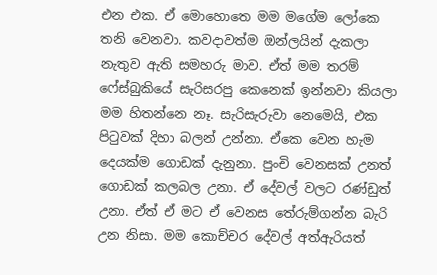එන එක. ඒ මොහොතෙ මම මගේම ලෝකෙ තනි වෙනවා. කවදාවත්ම ඔන්ලයින් දැකලා නැතුව ඇති සමහරු මාව. ඒත් මම තරම් ෆේස්බුකියේ සැරිසරපු කෙනෙක් ඉන්නවා කියලා මම හිතන්නෙ නෑ. සැරිසැරුවා නෙමෙයි, එක පිටුවක් දිහා බලන් උන්නා. ඒකෙ වෙන හැම දෙයක්ම ගොඩක් දැනුනා. පුංචි වෙනසක් උනත් ගොඩක් කලබල උනා. ඒ දේවල් වලට රණ්ඩුත් උනා. ඒත් ඒ මට ඒ වෙනස තේරුම්ගන්න බැරි උන නිසා. මම කොච්චර දේවල් අත්ඇරියත්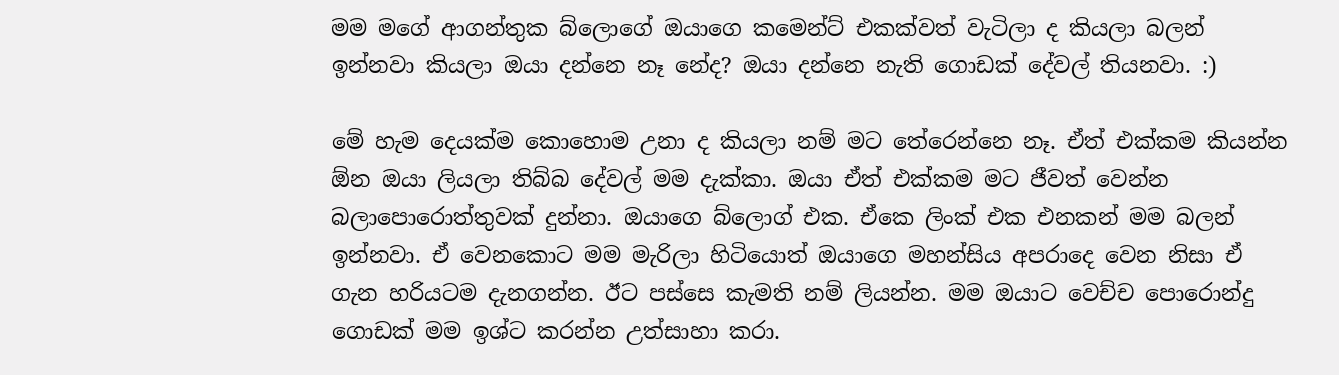මම මගේ ආගන්තුක බ්ලොගේ ඔයාගෙ කමෙන්ට් එකක්වත් වැටිලා ද කියලා බලන් ඉන්නවා කියලා ඔයා දන්නෙ නෑ නේද? ඔයා දන්නෙ නැති ගොඩක් දේවල් තියනවා. :)

මේ හැම දෙයක්ම කොහොම උනා ද කියලා නම් මට තේරෙන්නෙ නෑ. ඒත් එක්කම කියන්න ඕන ඔයා ලියලා තිබ්බ දේවල් මම දැක්කා. ඔයා ඒත් එක්කම මට ජීවත් වෙන්න බලාපොරොත්තුවක් දුන්නා. ඔයාගෙ බ්ලොග් එක. ඒකෙ ලිංක් එක එනකන් මම බලන් ඉන්නවා. ඒ වෙනකොට මම මැරිලා හිටියොත් ඔයාගෙ මහන්සිය අපරාදෙ වෙන නිසා ඒ ගැන හරියටම දැනගන්න. ඊට පස්සෙ කැමති නම් ලියන්න. මම ඔයාට වෙච්ච පොරොන්දු ගොඩක් මම ඉශ්ට කරන්න උත්සාහා කරා.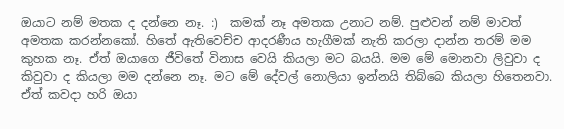ඔයාට නම් මතක ද දන්නෙ නෑ. :)  කමක් නෑ අමතක උනාට නම්. පුළුවන් නම් මාවත් අමතක කරන්නකෝ. හිතේ ඇතිවෙච්ච ආදරණීය හැගීමක් නැති කරලා දාන්න තරම් මම කුහක නෑ. ඒත් ඔයාගෙ ජීවිතේ විනාස වෙයි කියලා මට බයයි. මම මේ මොනවා ලිවුවා ද කිවුවා ද කියලා මම දන්නෙ නෑ. මට මේ දේවල් නොලියා ඉන්නයි තිබ්බෙ කියලා හිතෙනවා. ඒත් කවදා හරි ඔයා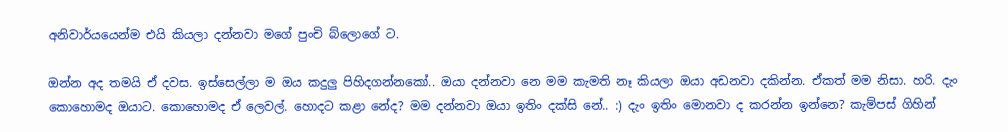අනිවාර්යයෙන්ම එයි කියලා දන්නවා මගේ පුංචි බ්ලොගේ ට.

ඔන්න අද තමයි ඒ දවස. ඉස්සෙල්ලා ම ඔය කදුලු පිහිදගන්නකෝ.. ඔයා දන්නවා නෙ මම කැමති නෑ කියලා ඔයා අඩනවා දකින්න. ඒකත් මම නිසා. හරි. දැං කොහොමද ඔයාට. කොහොමද ඒ ලෙවල්. හොදට කළා නේද? මම දන්නවා ඔයා ඉතිං දක්සි නේ.. :) දැං ඉතිං මොනවා ද කරන්න ඉන්නෙ? කැම්පස් ගිහින්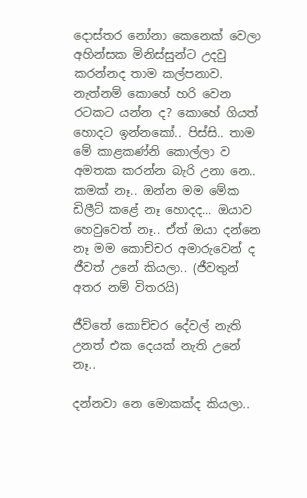දොස්තර නෝනා කෙනෙක් වෙලා අහින්සක මිනිස්සුන්ට උදවු කරන්නද තාම කල්පනාව. නැත්නම් කොහේ හරි වෙන රටකට යන්න ද? කොහේ ගියත් හොදට ඉන්නකෝ.. පිස්සි.. තාම මේ කාළකණ්නි කොල්ලා ව අමතක කරන්න බැරි උනා නෙ.. කමක් නෑ.. ඔන්න මම මේක ඩිලීට් කළේ නෑ හොදද... ඔයාව හෙවුවෙත් නෑ.. ඒත් ඔයා දන්නෙ නෑ මම කොච්චර අමාරුවෙන් ද ජීවත් උනේ කියලා.. (ජීවතුන් අතර නම් විතරයි)

ජීවිතේ කොච්චර දේවල් නැති උනත් එක දෙයක් නැති උනේ නෑ..

දන්නවා නෙ මොකක්ද කියලා..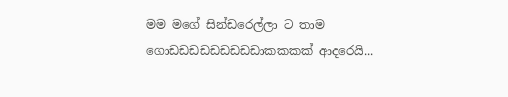මම මගේ සින්ඩරෙල්ලා ට තාම ගොඩඩඩඩඩඩඩඩඩාකකකක් ආදරෙයි...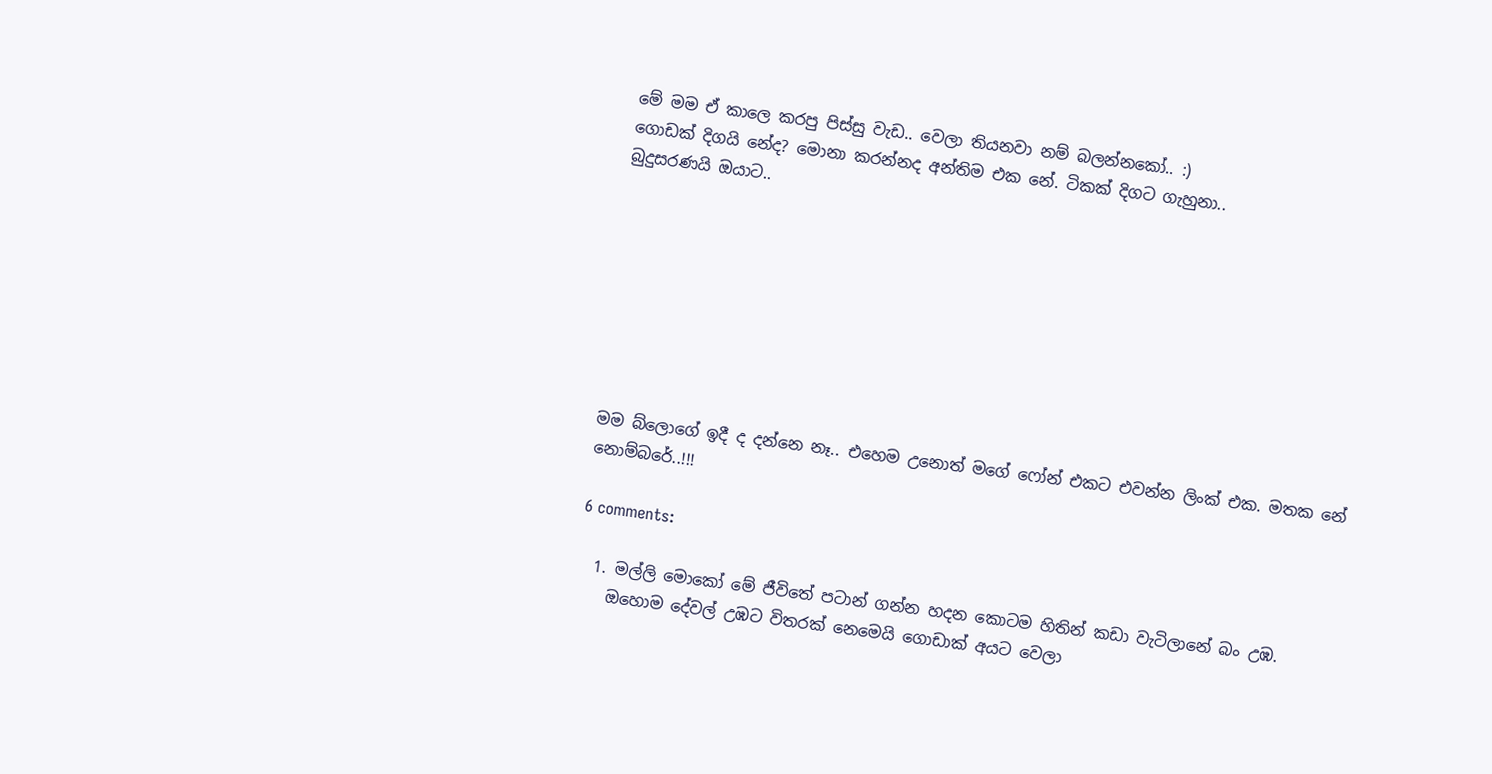මේ මම ඒ කාලෙ කරපු පිස්සු වැඩ.. වෙලා තියනවා නම් බලන්නකෝ.. :)
ගොඩක් දිගයි නේද? මොනා කරන්නද අන්තිම එක නේ. ටිකක් දිගට ගැහුනා..
බුදුසරණයි ඔයාට..








මම බ්ලොගේ ඉදී ද දන්නෙ නෑ.. එහෙම උනොත් මගේ ෆෝන් එකට එවන්න ලිංක් එක. මතක නේ නොම්බරේ..!!!

6 comments:

  1. මල්ලි මොකෝ මේ ජීවිතේ පටාන් ගන්න හදන කොටම හිතින් කඩා වැටිලානේ බං උඹ.
    ඔහොම දේවල් උඹට විතරක් නෙමෙයි ගොඩාක් අයට වෙලා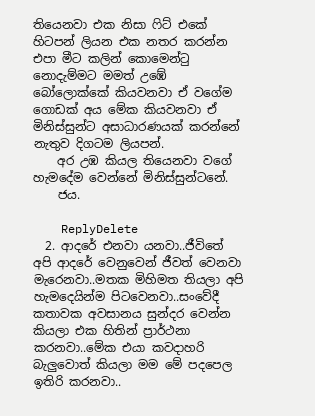තියෙනවා එක නිසා ෆිට් එකේ හිටපන් ලියන එක නතර කරන්න එපා මීට කලින් කොමෙන්ටු නොදැම්මට මමත් උඹේ බෝලොක්කේ කියවනවා ඒ වගේම ගොඩක් අය මේක කියවනවා ඒ මිනිස්සුන්ට අසාධාරණයක් කරන්නේ නැතුව දිගටම ලියපන්.
    අර උඹ කියල තියෙනවා වගේ හැමදේම වෙන්නේ මිනිස්සුන්ටනේ.
    ජය.

    ReplyDelete
  2. ආදරේ එනවා යනවා..ජීවිතේ අපි ආදරේ වෙනුවෙන් ජීවත් වෙනවා මැරෙනවා..මතක මිහිමත තියලා අපි හැමදෙයින්ම පිටවෙනවා..සංවේදී කතාවක අවසානය සුන්දර වෙන්න කියලා එක හිතින් ප්‍රාර්ථනා කරනවා..මේක එයා කවදාහරි බැලුවොත් කියලා මම මේ පදපෙල ඉතිරි කරනවා..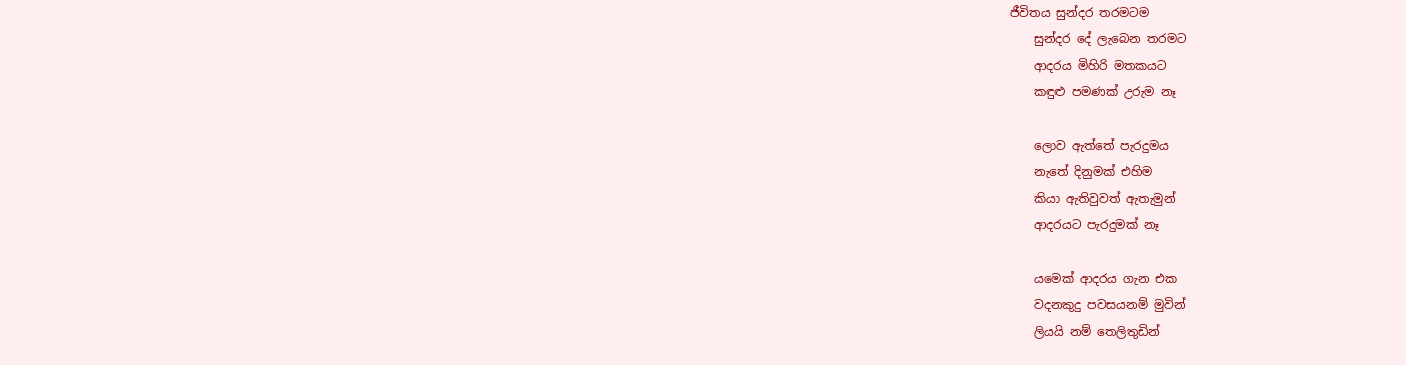ජීවිතය සුන්දර තරමටම
    සුන්දර දේ ලැබෙන තරමට
    ආදරය මිහිරි මතකයට
    කඳුළු පමණක් උරුම නෑ

    ලොව ඇත්තේ පැරදුමය
    නැතේ දිනුමක් එහිම
    කියා ඇතිවුවත් ඇතැමුන්
    ආදරයට පැරදුමක් නෑ

    යමෙක් ආදරය ගැන එක
    වදනකුදු පවසයනම් මුවින්
    ලියයි නම් තෙලිතුඩින්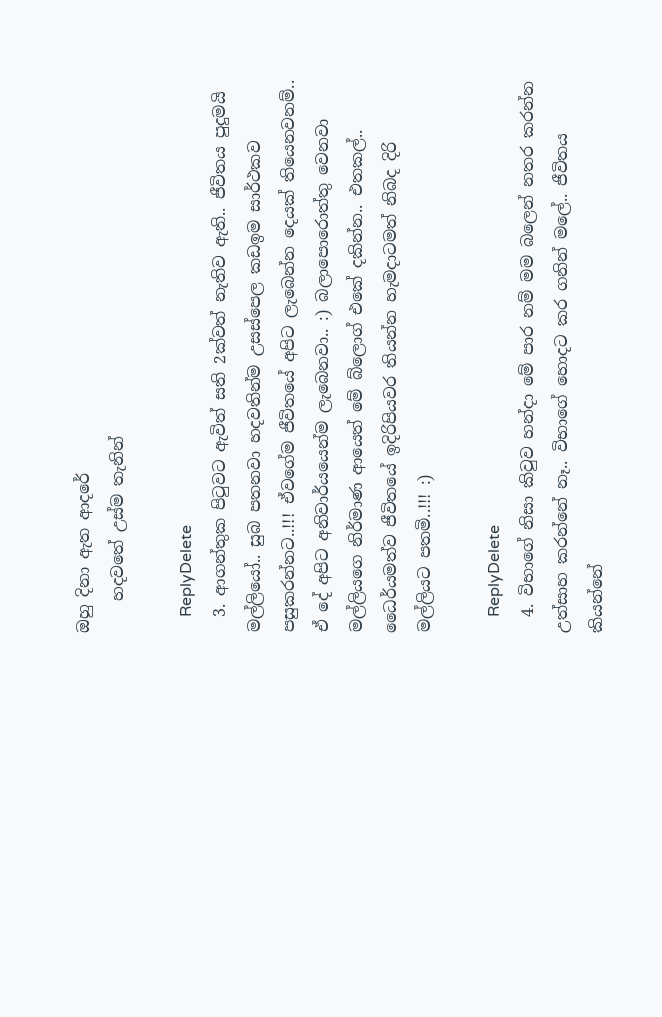ඔහු දිනා ඇත ආදරේ
    හදවතේ උස්ම තැනින්

    ReplyDelete
  3. ආගන්තුක පිටුවට ඇවිත් සති 2ක්වත් නැතිව ඇති.. ජීවිතය පුදුමයි මල්ලියෝ.. සුබ පතනවා හදවතින්ම උසස්පෙල කඩඉම සාර්ථකව පසුකරන්නට..!!! ඒවගේම ජීවිතයේ අපිට ලැබෙන්න දෙයක් තියෙනවනම්.. ඒ දේ අපිට අනිවාර්යයෙන්ම ලැබෙනවා.. :) බලාපොරොත්තු වෙනවා මල්ලියගෙ නිර්මාණ ආයෙත් මේ බ්ලොග් එකේ දකින්න.. එතකල්.. ධෛර්යමත්ව ජීවිතයේ ඉදිරිපියවර තියන්න හැමදාටමත් නිබද දිරි මල්ලියට පතමි..!!! :)

    ReplyDelete
  4. විභාගේ නිසා කිවුව හන්දා මේ පාර නම් මම බලෙන් නතර කරන්න උත්සාහ කරන්නේ නෑ.. විභාගේ හොදට කර ගනින් මලේ.. ජීවිතය කියන්නේ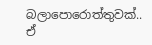බලාපොරොත්තුවක්.. ඒ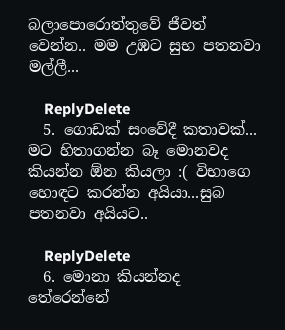බලාපොරොත්තුවේ ජීවත් වෙන්න.. මම උඹට සුභ පතනවා මල්ලී...

    ReplyDelete
  5. ගොඩක් සංවේදී කතාවක්... මට හිතාගන්න බෑ මොනවද කියන්න ඕන කියලා :( විභාගෙ හොඳට කරන්න අයියා...සුබ පතනවා අයියට..

    ReplyDelete
  6. මොනා කියන්නද තේරෙන්නේ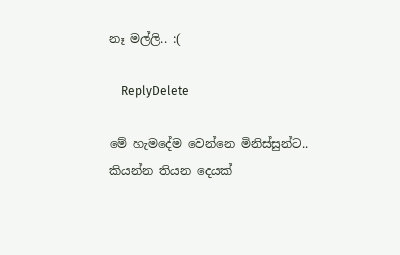නෑ මල්ලි.. :(

    ReplyDelete

මේ හැමදේම වෙන්නෙ මිනිස්සුන්ට.. කියන්න තියන දෙයක්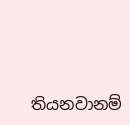තියනවානම්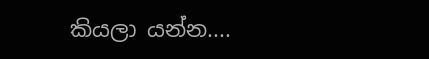කියලා යන්න....